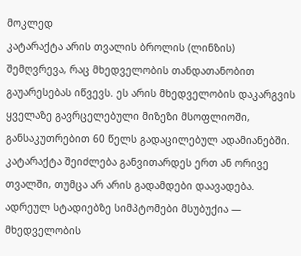მოკლედ
კატარაქტა არის თვალის ბროლის (ლინზის) შემღვრევა, რაც მხედველობის თანდათანობით გაუარესებას იწვევს. ეს არის მხედველობის დაკარგვის ყველაზე გავრცელებული მიზეზი მსოფლიოში, განსაკუთრებით 60 წელს გადაცილებულ ადამიანებში. კატარაქტა შეიძლება განვითარდეს ერთ ან ორივე თვალში, თუმცა არ არის გადამდები დაავადება. ადრეულ სტადიებზე სიმპტომები მსუბუქია — მხედველობის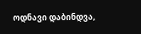ოდნავი დაბინდვა,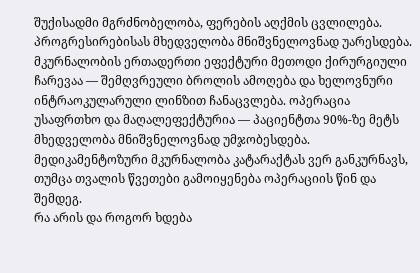შუქისადმი მგრძნობელობა, ფერების აღქმის ცვლილება. პროგრესირებისას მხედველობა მნიშვნელოვნად უარესდება. მკურნალობის ერთადერთი ეფექტური მეთოდი ქირურგიული ჩარევაა — შემღვრეული ბროლის ამოღება და ხელოვნური ინტრაოკულარული ლინზით ჩანაცვლება. ოპერაცია უსაფრთხო და მაღალეფექტურია — პაციენტთა 90%-ზე მეტს მხედველობა მნიშვნელოვნად უმჯობესდება. მედიკამენტოზური მკურნალობა კატარაქტას ვერ განკურნავს, თუმცა თვალის წვეთები გამოიყენება ოპერაციის წინ და შემდეგ.
რა არის და როგორ ხდება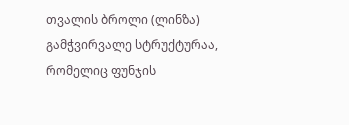თვალის ბროლი (ლინზა) გამჭვირვალე სტრუქტურაა, რომელიც ფუნჯის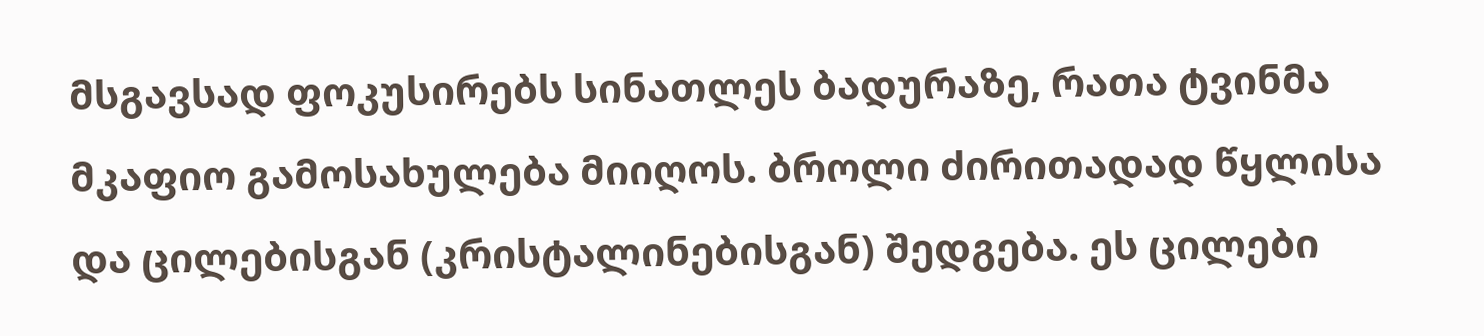მსგავსად ფოკუსირებს სინათლეს ბადურაზე, რათა ტვინმა მკაფიო გამოსახულება მიიღოს. ბროლი ძირითადად წყლისა და ცილებისგან (კრისტალინებისგან) შედგება. ეს ცილები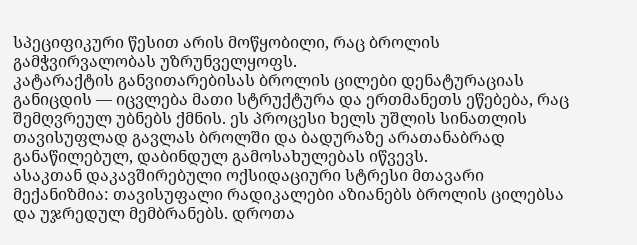სპეციფიკური წესით არის მოწყობილი, რაც ბროლის გამჭვირვალობას უზრუნველყოფს.
კატარაქტის განვითარებისას ბროლის ცილები დენატურაციას განიცდის — იცვლება მათი სტრუქტურა და ერთმანეთს ეწებება, რაც შემღვრეულ უბნებს ქმნის. ეს პროცესი ხელს უშლის სინათლის თავისუფლად გავლას ბროლში და ბადურაზე არათანაბრად განაწილებულ, დაბინდულ გამოსახულებას იწვევს.
ასაკთან დაკავშირებული ოქსიდაციური სტრესი მთავარი მექანიზმია: თავისუფალი რადიკალები აზიანებს ბროლის ცილებსა და უჯრედულ მემბრანებს. დროთა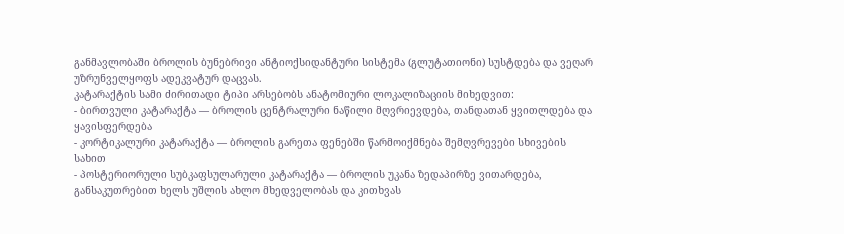განმავლობაში ბროლის ბუნებრივი ანტიოქსიდანტური სისტემა (გლუტათიონი) სუსტდება და ვეღარ უზრუნველყოფს ადეკვატურ დაცვას.
კატარაქტის სამი ძირითადი ტიპი არსებობს ანატომიური ლოკალიზაციის მიხედვით:
- ბირთვული კატარაქტა — ბროლის ცენტრალური ნაწილი მღვრიევდება, თანდათან ყვითლდება და ყავისფერდება
- კორტიკალური კატარაქტა — ბროლის გარეთა ფენებში წარმოიქმნება შემღვრევები სხივების სახით
- პოსტერიორული სუბკაფსულარული კატარაქტა — ბროლის უკანა ზედაპირზე ვითარდება, განსაკუთრებით ხელს უშლის ახლო მხედველობას და კითხვას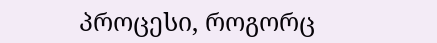პროცესი, როგორც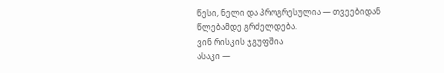წესი, ნელი და პროგრესულია — თვეებიდან წლებამდე გრძელდება.
ვინ რისკის ჯგუფშია
ასაკი —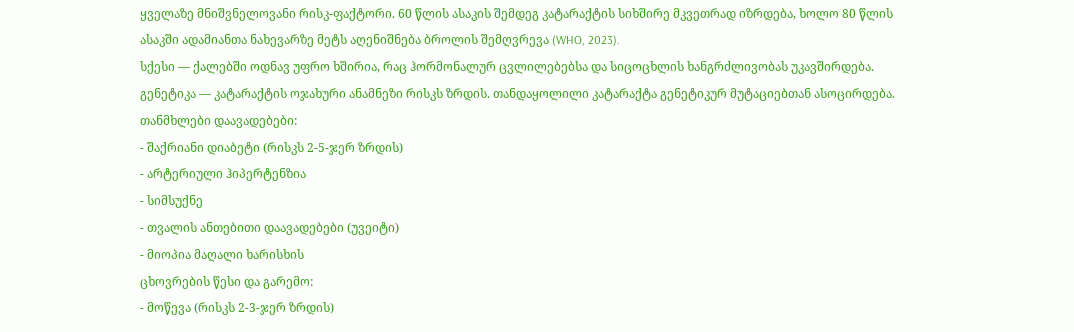ყველაზე მნიშვნელოვანი რისკ-ფაქტორი. 60 წლის ასაკის შემდეგ კატარაქტის სიხშირე მკვეთრად იზრდება, ხოლო 80 წლის ასაკში ადამიანთა ნახევარზე მეტს აღენიშნება ბროლის შემღვრევა (WHO, 2023).
სქესი — ქალებში ოდნავ უფრო ხშირია, რაც ჰორმონალურ ცვლილებებსა და სიცოცხლის ხანგრძლივობას უკავშირდება.
გენეტიკა — კატარაქტის ოჯახური ანამნეზი რისკს ზრდის. თანდაყოლილი კატარაქტა გენეტიკურ მუტაციებთან ასოცირდება.
თანმხლები დაავადებები:
- შაქრიანი დიაბეტი (რისკს 2-5-ჯერ ზრდის)
- არტერიული ჰიპერტენზია
- სიმსუქნე
- თვალის ანთებითი დაავადებები (უვეიტი)
- მიოპია მაღალი ხარისხის
ცხოვრების წესი და გარემო:
- მოწევა (რისკს 2-3-ჯერ ზრდის)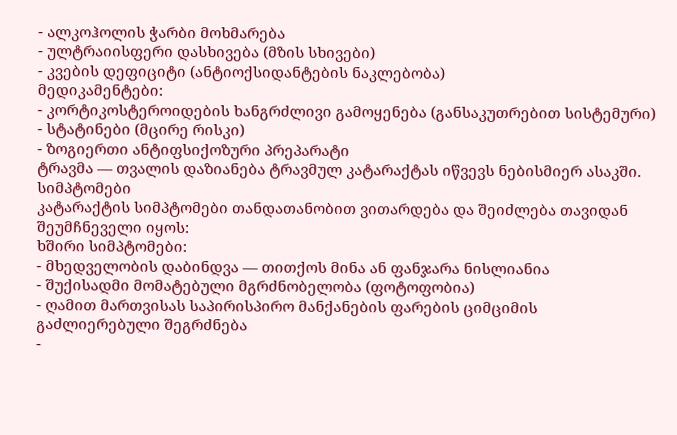- ალკოჰოლის ჭარბი მოხმარება
- ულტრაიისფერი დასხივება (მზის სხივები)
- კვების დეფიციტი (ანტიოქსიდანტების ნაკლებობა)
მედიკამენტები:
- კორტიკოსტეროიდების ხანგრძლივი გამოყენება (განსაკუთრებით სისტემური)
- სტატინები (მცირე რისკი)
- ზოგიერთი ანტიფსიქოზური პრეპარატი
ტრავმა — თვალის დაზიანება ტრავმულ კატარაქტას იწვევს ნებისმიერ ასაკში.
სიმპტომები
კატარაქტის სიმპტომები თანდათანობით ვითარდება და შეიძლება თავიდან შეუმჩნეველი იყოს:
ხშირი სიმპტომები:
- მხედველობის დაბინდვა — თითქოს მინა ან ფანჯარა ნისლიანია
- შუქისადმი მომატებული მგრძნობელობა (ფოტოფობია)
- ღამით მართვისას საპირისპირო მანქანების ფარების ციმციმის გაძლიერებული შეგრძნება
-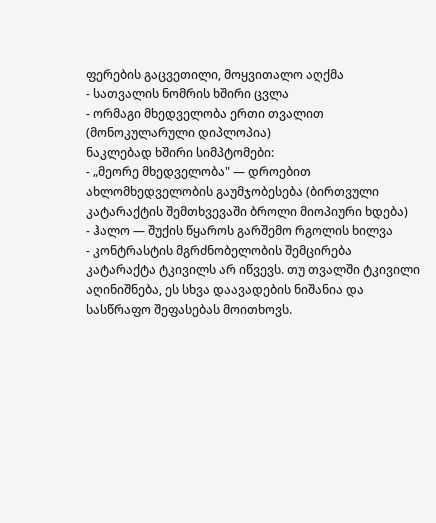ფერების გაცვეთილი, მოყვითალო აღქმა
- სათვალის ნომრის ხშირი ცვლა
- ორმაგი მხედველობა ერთი თვალით (მონოკულარული დიპლოპია)
ნაკლებად ხშირი სიმპტომები:
- „მეორე მხედველობა" — დროებით ახლომხედველობის გაუმჯობესება (ბირთვული კატარაქტის შემთხვევაში ბროლი მიოპიური ხდება)
- ჰალო — შუქის წყაროს გარშემო რგოლის ხილვა
- კონტრასტის მგრძნობელობის შემცირება
კატარაქტა ტკივილს არ იწვევს. თუ თვალში ტკივილი აღინიშნება, ეს სხვა დაავადების ნიშანია და სასწრაფო შეფასებას მოითხოვს.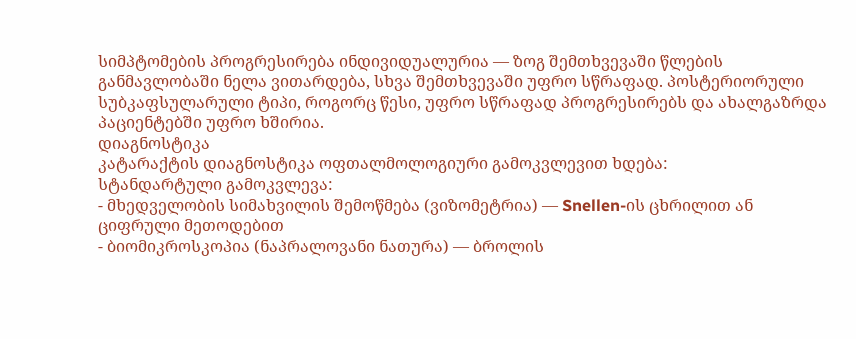სიმპტომების პროგრესირება ინდივიდუალურია — ზოგ შემთხვევაში წლების განმავლობაში ნელა ვითარდება, სხვა შემთხვევაში უფრო სწრაფად. პოსტერიორული სუბკაფსულარული ტიპი, როგორც წესი, უფრო სწრაფად პროგრესირებს და ახალგაზრდა პაციენტებში უფრო ხშირია.
დიაგნოსტიკა
კატარაქტის დიაგნოსტიკა ოფთალმოლოგიური გამოკვლევით ხდება:
სტანდარტული გამოკვლევა:
- მხედველობის სიმახვილის შემოწმება (ვიზომეტრია) — Snellen-ის ცხრილით ან ციფრული მეთოდებით
- ბიომიკროსკოპია (ნაპრალოვანი ნათურა) — ბროლის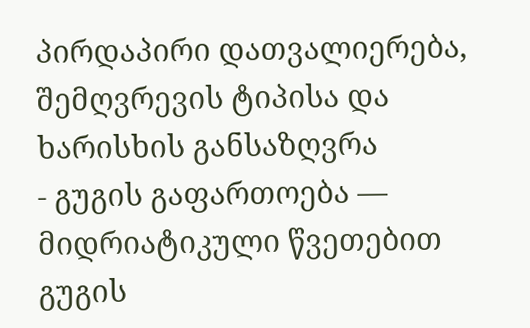პირდაპირი დათვალიერება, შემღვრევის ტიპისა და ხარისხის განსაზღვრა
- გუგის გაფართოება — მიდრიატიკული წვეთებით გუგის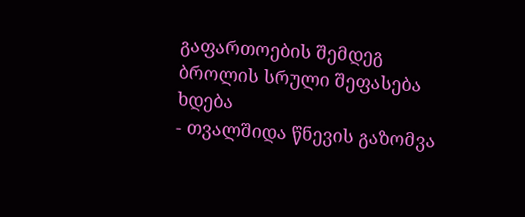გაფართოების შემდეგ ბროლის სრული შეფასება ხდება
- თვალშიდა წნევის გაზომვა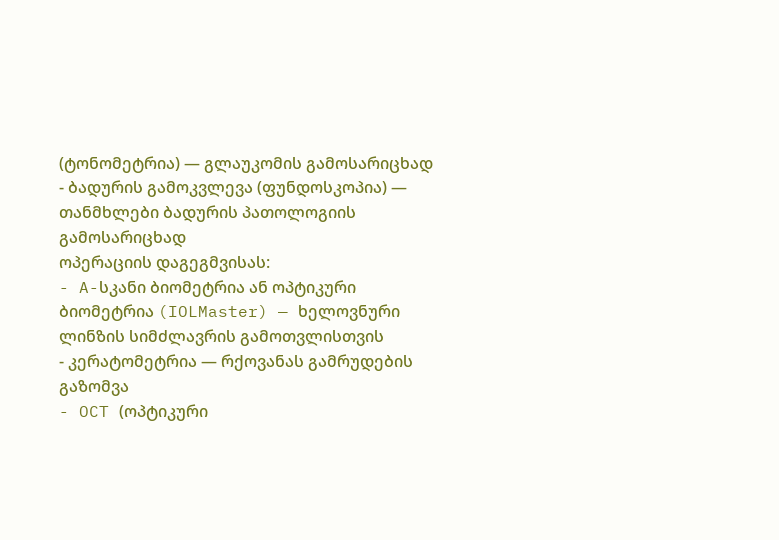(ტონომეტრია) — გლაუკომის გამოსარიცხად
- ბადურის გამოკვლევა (ფუნდოსკოპია) — თანმხლები ბადურის პათოლოგიის გამოსარიცხად
ოპერაციის დაგეგმვისას:
- A-სკანი ბიომეტრია ან ოპტიკური ბიომეტრია (IOLMaster) — ხელოვნური ლინზის სიმძლავრის გამოთვლისთვის
- კერატომეტრია — რქოვანას გამრუდების გაზომვა
- OCT (ოპტიკური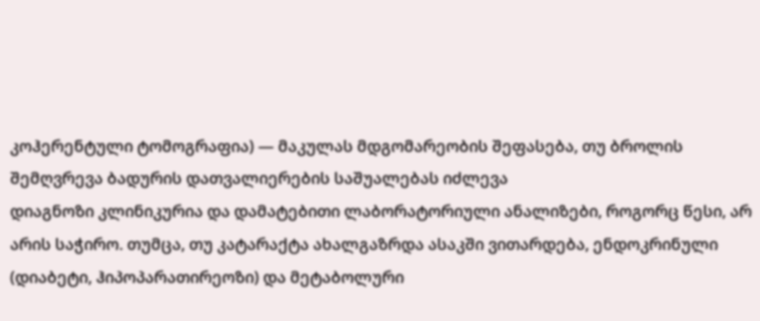კოჰერენტული ტომოგრაფია) — მაკულას მდგომარეობის შეფასება, თუ ბროლის შემღვრევა ბადურის დათვალიერების საშუალებას იძლევა
დიაგნოზი კლინიკურია და დამატებითი ლაბორატორიული ანალიზები, როგორც წესი, არ არის საჭირო. თუმცა, თუ კატარაქტა ახალგაზრდა ასაკში ვითარდება, ენდოკრინული (დიაბეტი, ჰიპოპარათირეოზი) და მეტაბოლური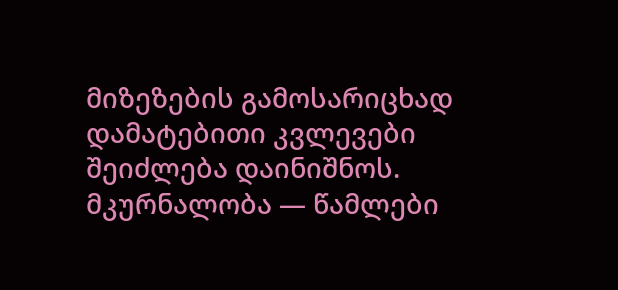მიზეზების გამოსარიცხად დამატებითი კვლევები შეიძლება დაინიშნოს.
მკურნალობა — წამლები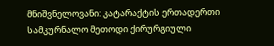მნიშვნელოვანი: კატარაქტის ერთადერთი სამკურნალო მეთოდი ქირურგიული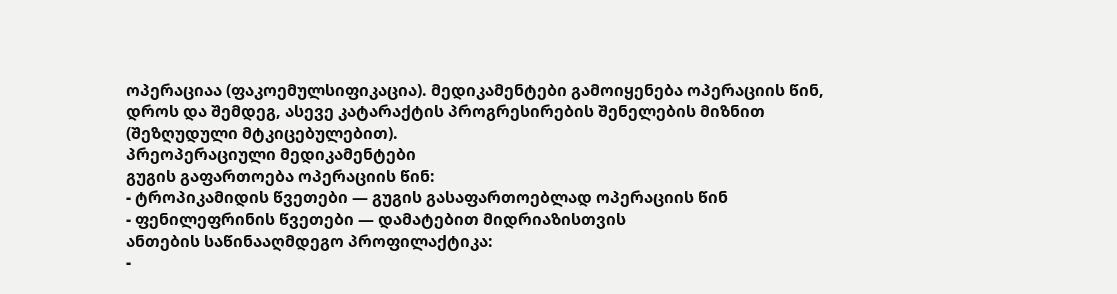ოპერაციაა (ფაკოემულსიფიკაცია). მედიკამენტები გამოიყენება ოპერაციის წინ, დროს და შემდეგ, ასევე კატარაქტის პროგრესირების შენელების მიზნით (შეზღუდული მტკიცებულებით).
პრეოპერაციული მედიკამენტები
გუგის გაფართოება ოპერაციის წინ:
- ტროპიკამიდის წვეთები — გუგის გასაფართოებლად ოპერაციის წინ
- ფენილეფრინის წვეთები — დამატებით მიდრიაზისთვის
ანთების საწინააღმდეგო პროფილაქტიკა:
-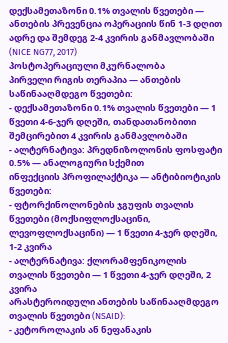დექსამეთაზონი 0.1% თვალის წვეთები — ანთების პრევენცია ოპერაციის წინ 1-3 დღით ადრე და შემდეგ 2-4 კვირის განმავლობაში (NICE NG77, 2017)
პოსტოპერაციული მკურნალობა
პირველი რიგის თერაპია — ანთების საწინააღმდეგო წვეთები:
- დექსამეთაზონი 0.1% თვალის წვეთები — 1 წვეთი 4-6-ჯერ დღეში, თანდათანობითი შემცირებით 4 კვირის განმავლობაში
- ალტერნატივა: პრედნიზოლონის ფოსფატი 0.5% — ანალოგიური სქემით
ინფექციის პროფილაქტიკა — ანტიბიოტიკის წვეთები:
- ფტორქინოლონების ჯგუფის თვალის წვეთები (მოქსიფლოქსაცინი, ლევოფლოქსაცინი) — 1 წვეთი 4-ჯერ დღეში, 1-2 კვირა
- ალტერნატივა: ქლორამფენიკოლის თვალის წვეთები — 1 წვეთი 4-ჯერ დღეში, 2 კვირა
არასტეროიდული ანთების საწინააღმდეგო თვალის წვეთები (NSAID):
- კეტოროლაკის ან ნეფანაკის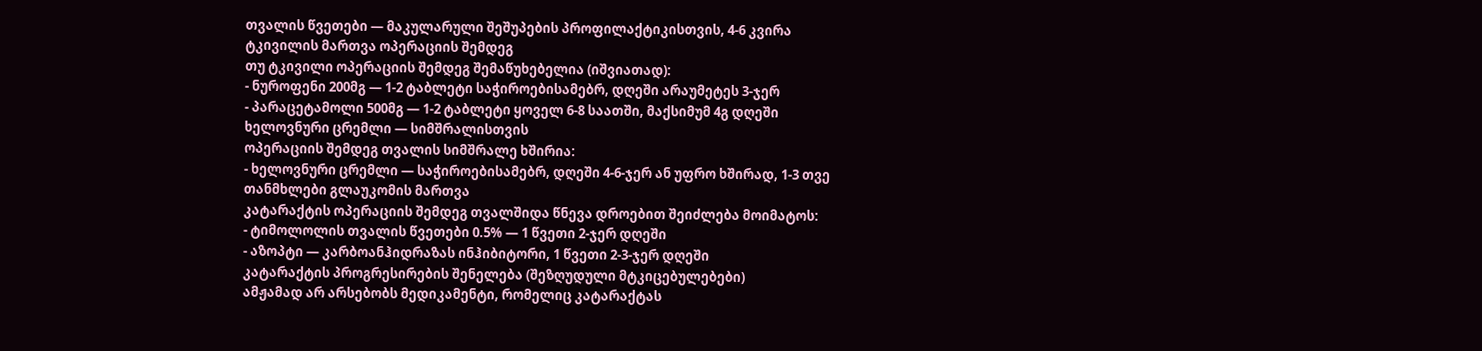თვალის წვეთები — მაკულარული შეშუპების პროფილაქტიკისთვის, 4-6 კვირა
ტკივილის მართვა ოპერაციის შემდეგ
თუ ტკივილი ოპერაციის შემდეგ შემაწუხებელია (იშვიათად):
- ნუროფენი 200მგ — 1-2 ტაბლეტი საჭიროებისამებრ, დღეში არაუმეტეს 3-ჯერ
- პარაცეტამოლი 500მგ — 1-2 ტაბლეტი ყოველ 6-8 საათში, მაქსიმუმ 4გ დღეში
ხელოვნური ცრემლი — სიმშრალისთვის
ოპერაციის შემდეგ თვალის სიმშრალე ხშირია:
- ხელოვნური ცრემლი — საჭიროებისამებრ, დღეში 4-6-ჯერ ან უფრო ხშირად, 1-3 თვე
თანმხლები გლაუკომის მართვა
კატარაქტის ოპერაციის შემდეგ თვალშიდა წნევა დროებით შეიძლება მოიმატოს:
- ტიმოლოლის თვალის წვეთები 0.5% — 1 წვეთი 2-ჯერ დღეში
- აზოპტი — კარბოანჰიდრაზას ინჰიბიტორი, 1 წვეთი 2-3-ჯერ დღეში
კატარაქტის პროგრესირების შენელება (შეზღუდული მტკიცებულებები)
ამჟამად არ არსებობს მედიკამენტი, რომელიც კატარაქტას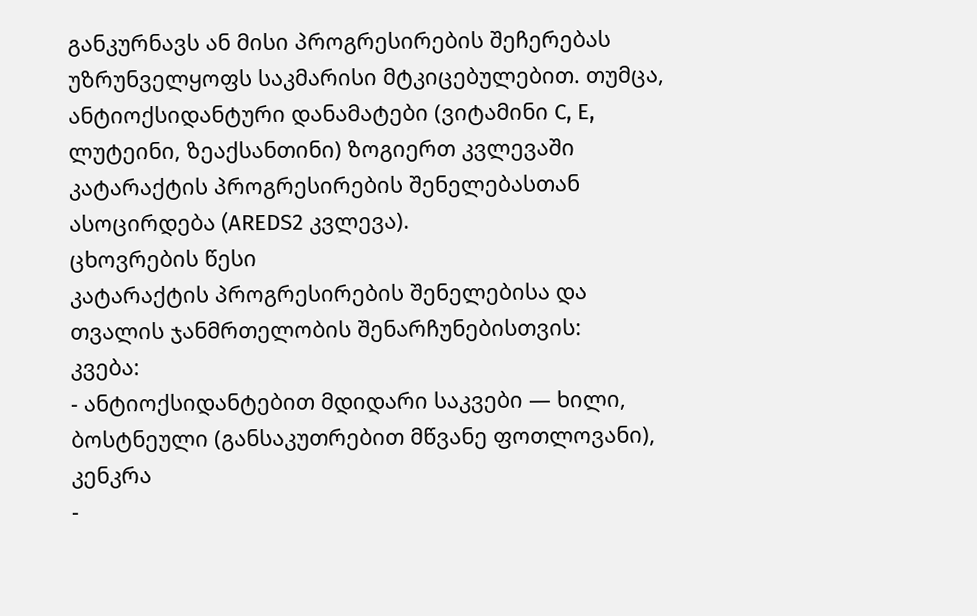განკურნავს ან მისი პროგრესირების შეჩერებას უზრუნველყოფს საკმარისი მტკიცებულებით. თუმცა, ანტიოქსიდანტური დანამატები (ვიტამინი C, E, ლუტეინი, ზეაქსანთინი) ზოგიერთ კვლევაში კატარაქტის პროგრესირების შენელებასთან ასოცირდება (AREDS2 კვლევა).
ცხოვრების წესი
კატარაქტის პროგრესირების შენელებისა და თვალის ჯანმრთელობის შენარჩუნებისთვის:
კვება:
- ანტიოქსიდანტებით მდიდარი საკვები — ხილი, ბოსტნეული (განსაკუთრებით მწვანე ფოთლოვანი), კენკრა
-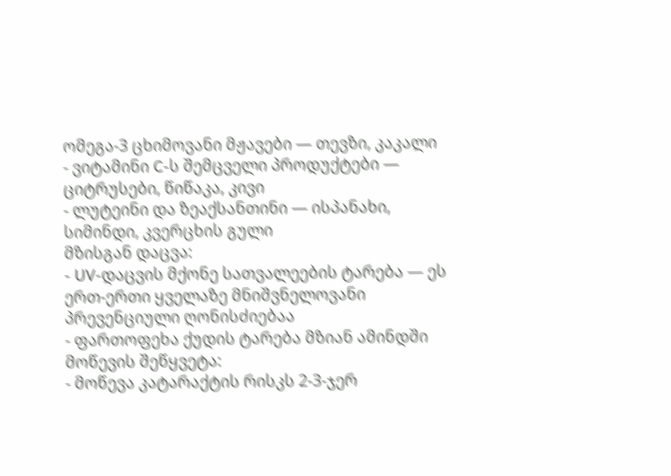ომეგა-3 ცხიმოვანი მჟავები — თევზი, კაკალი
- ვიტამინი C-ს შემცველი პროდუქტები — ციტრუსები, წიწაკა, კივი
- ლუტეინი და ზეაქსანთინი — ისპანახი, სიმინდი, კვერცხის გული
მზისგან დაცვა:
- UV-დაცვის მქონე სათვალეების ტარება — ეს ერთ-ერთი ყველაზე მნიშვნელოვანი პრევენციული ღონისძიებაა
- ფართოფეხა ქუდის ტარება მზიან ამინდში
მოწევის შეწყვეტა:
- მოწევა კატარაქტის რისკს 2-3-ჯერ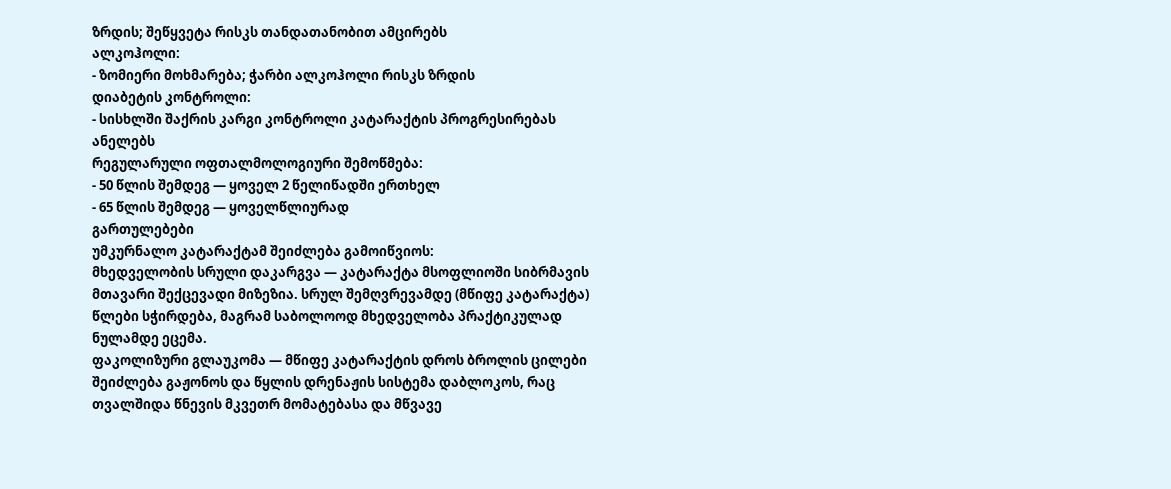ზრდის; შეწყვეტა რისკს თანდათანობით ამცირებს
ალკოჰოლი:
- ზომიერი მოხმარება; ჭარბი ალკოჰოლი რისკს ზრდის
დიაბეტის კონტროლი:
- სისხლში შაქრის კარგი კონტროლი კატარაქტის პროგრესირებას ანელებს
რეგულარული ოფთალმოლოგიური შემოწმება:
- 50 წლის შემდეგ — ყოველ 2 წელიწადში ერთხელ
- 65 წლის შემდეგ — ყოველწლიურად
გართულებები
უმკურნალო კატარაქტამ შეიძლება გამოიწვიოს:
მხედველობის სრული დაკარგვა — კატარაქტა მსოფლიოში სიბრმავის მთავარი შექცევადი მიზეზია. სრულ შემღვრევამდე (მწიფე კატარაქტა) წლები სჭირდება, მაგრამ საბოლოოდ მხედველობა პრაქტიკულად ნულამდე ეცემა.
ფაკოლიზური გლაუკომა — მწიფე კატარაქტის დროს ბროლის ცილები შეიძლება გაჟონოს და წყლის დრენაჟის სისტემა დაბლოკოს, რაც თვალშიდა წნევის მკვეთრ მომატებასა და მწვავე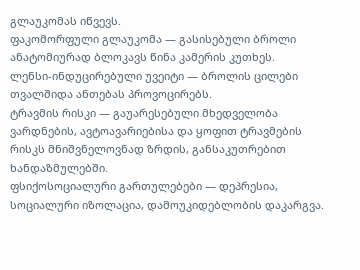გლაუკომას იწვევს.
ფაკომორფული გლაუკომა — გასისებული ბროლი ანატომიურად ბლოკავს წინა კამერის კუთხეს.
ლენსი-ინდუცირებული უვეიტი — ბროლის ცილები თვალშიდა ანთებას პროვოცირებს.
ტრავმის რისკი — გაუარესებული მხედველობა ვარდნების, ავტოავარიებისა და ყოფით ტრავმების რისკს მნიშვნელოვნად ზრდის, განსაკუთრებით ხანდაზმულებში.
ფსიქოსოციალური გართულებები — დეპრესია, სოციალური იზოლაცია, დამოუკიდებლობის დაკარგვა.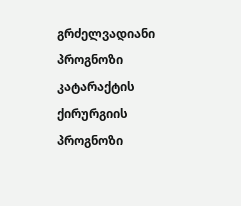გრძელვადიანი პროგნოზი
კატარაქტის ქირურგიის პროგნოზი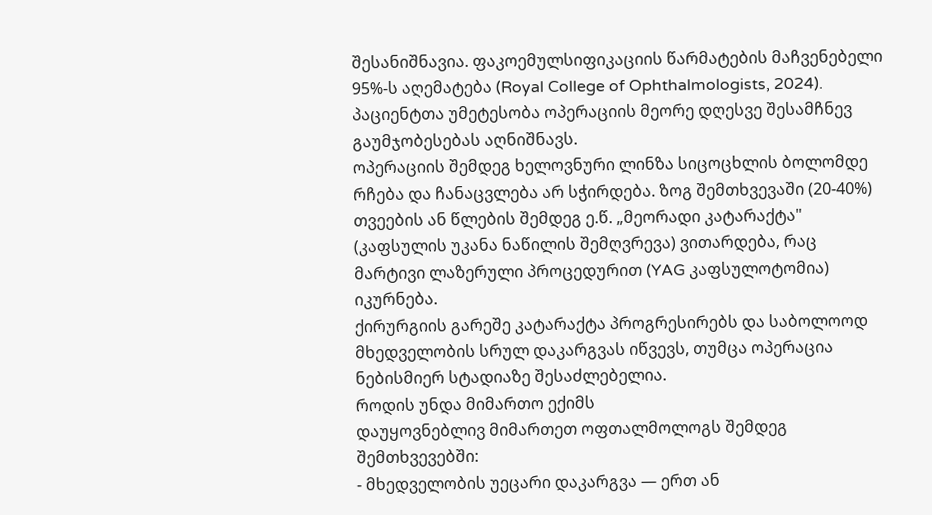შესანიშნავია. ფაკოემულსიფიკაციის წარმატების მაჩვენებელი 95%-ს აღემატება (Royal College of Ophthalmologists, 2024). პაციენტთა უმეტესობა ოპერაციის მეორე დღესვე შესამჩნევ გაუმჯობესებას აღნიშნავს.
ოპერაციის შემდეგ ხელოვნური ლინზა სიცოცხლის ბოლომდე რჩება და ჩანაცვლება არ სჭირდება. ზოგ შემთხვევაში (20-40%) თვეების ან წლების შემდეგ ე.წ. „მეორადი კატარაქტა" (კაფსულის უკანა ნაწილის შემღვრევა) ვითარდება, რაც მარტივი ლაზერული პროცედურით (YAG კაფსულოტომია) იკურნება.
ქირურგიის გარეშე კატარაქტა პროგრესირებს და საბოლოოდ მხედველობის სრულ დაკარგვას იწვევს, თუმცა ოპერაცია ნებისმიერ სტადიაზე შესაძლებელია.
როდის უნდა მიმართო ექიმს
დაუყოვნებლივ მიმართეთ ოფთალმოლოგს შემდეგ შემთხვევებში:
- მხედველობის უეცარი დაკარგვა — ერთ ან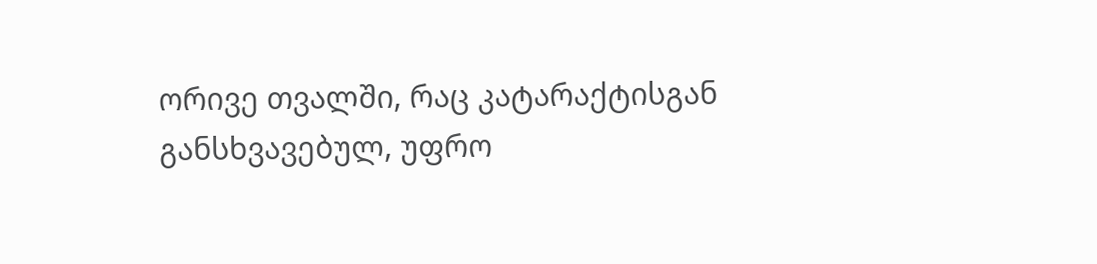ორივე თვალში, რაც კატარაქტისგან განსხვავებულ, უფრო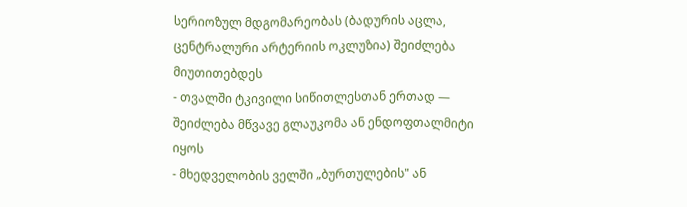სერიოზულ მდგომარეობას (ბადურის აცლა, ცენტრალური არტერიის ოკლუზია) შეიძლება მიუთითებდეს
- თვალში ტკივილი სიწითლესთან ერთად — შეიძლება მწვავე გლაუკომა ან ენდოფთალმიტი იყოს
- მხედველობის ველში „ბურთულების" ან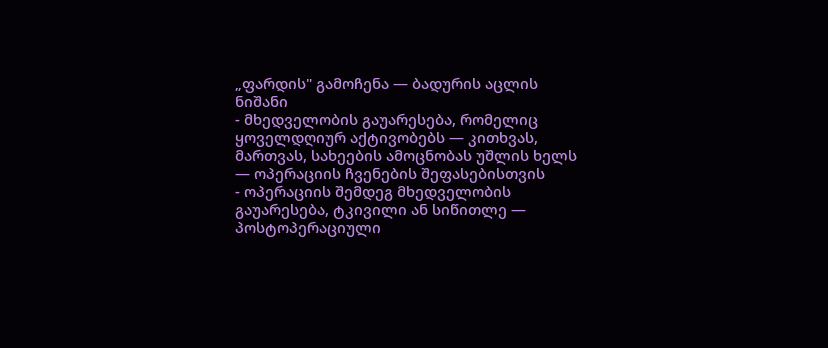„ფარდის" გამოჩენა — ბადურის აცლის ნიშანი
- მხედველობის გაუარესება, რომელიც ყოველდღიურ აქტივობებს — კითხვას, მართვას, სახეების ამოცნობას უშლის ხელს — ოპერაციის ჩვენების შეფასებისთვის
- ოპერაციის შემდეგ მხედველობის გაუარესება, ტკივილი ან სიწითლე — პოსტოპერაციული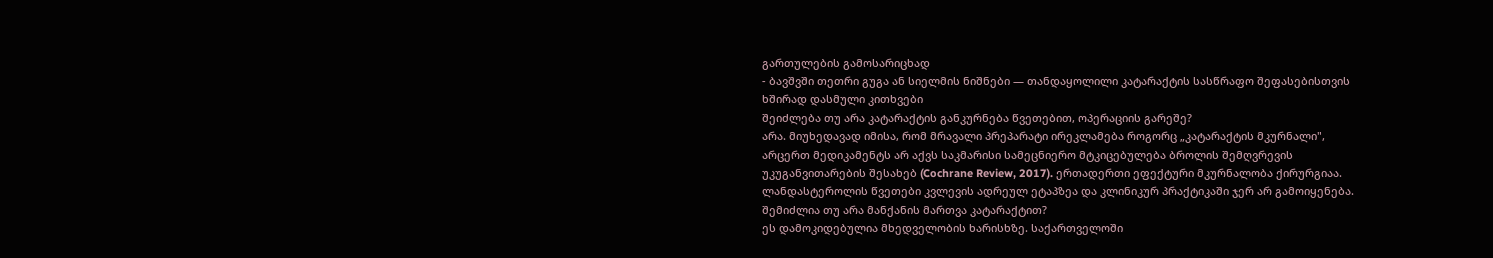გართულების გამოსარიცხად
- ბავშვში თეთრი გუგა ან სიელმის ნიშნები — თანდაყოლილი კატარაქტის სასწრაფო შეფასებისთვის
ხშირად დასმული კითხვები
შეიძლება თუ არა კატარაქტის განკურნება წვეთებით, ოპერაციის გარეშე?
არა. მიუხედავად იმისა, რომ მრავალი პრეპარატი ირეკლამება როგორც „კატარაქტის მკურნალი", არცერთ მედიკამენტს არ აქვს საკმარისი სამეცნიერო მტკიცებულება ბროლის შემღვრევის უკუგანვითარების შესახებ (Cochrane Review, 2017). ერთადერთი ეფექტური მკურნალობა ქირურგიაა. ლანდასტეროლის წვეთები კვლევის ადრეულ ეტაპზეა და კლინიკურ პრაქტიკაში ჯერ არ გამოიყენება.
შემიძლია თუ არა მანქანის მართვა კატარაქტით?
ეს დამოკიდებულია მხედველობის ხარისხზე. საქართველოში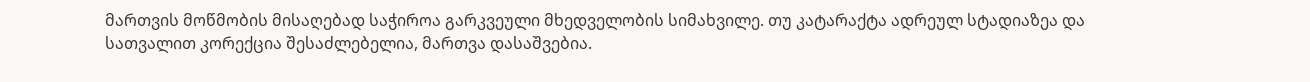მართვის მოწმობის მისაღებად საჭიროა გარკვეული მხედველობის სიმახვილე. თუ კატარაქტა ადრეულ სტადიაზეა და სათვალით კორექცია შესაძლებელია, მართვა დასაშვებია.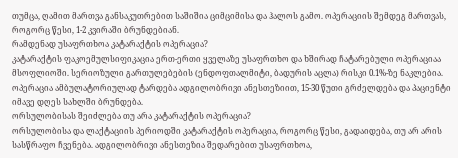თუმცა, ღამით მართვა განსაკუთრებით საშიშია ციმციმისა და ჰალოს გამო. ოპერაციის შემდეგ მართვას, როგორც წესი, 1-2 კვირაში ბრუნდებიან.
რამდენად უსაფრთხოა კატარაქტის ოპერაცია?
კატარაქტის ფაკოემულსიფიკაცია ერთ-ერთი ყველაზე უსაფრთხო და ხშირად ჩატარებული ოპერაციაა მსოფლიოში. სერიოზული გართულებების (ენდოფთალმიტი, ბადურის აცლა) რისკი 0.1%-ზე ნაკლებია. ოპერაცია ამბულატორიულად ტარდება ადგილობრივი ანესთეზიით, 15-30 წუთი გრძელდება და პაციენტი იმავე დღეს სახლში ბრუნდება.
ორსულობისას შეიძლება თუ არა კატარაქტის ოპერაცია?
ორსულობისა და ლაქტაციის პერიოდში კატარაქტის ოპერაცია, როგორც წესი, გადაიდება, თუ არ არის სასწრაფო ჩვენება. ადგილობრივი ანესთეზია შედარებით უსაფრთხოა,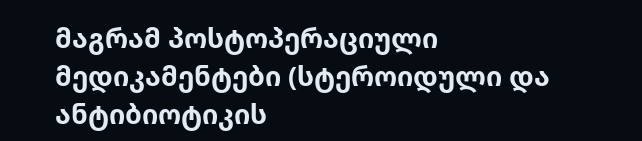მაგრამ პოსტოპერაციული მედიკამენტები (სტეროიდული და ანტიბიოტიკის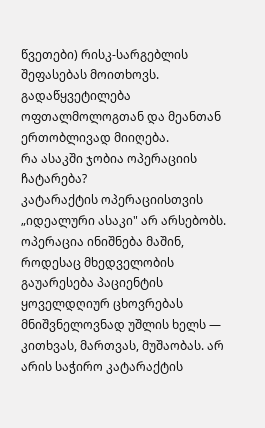წვეთები) რისკ-სარგებლის შეფასებას მოითხოვს. გადაწყვეტილება ოფთალმოლოგთან და მეანთან ერთობლივად მიიღება.
რა ასაკში ჯობია ოპერაციის ჩატარება?
კატარაქტის ოპერაციისთვის „იდეალური ასაკი" არ არსებობს. ოპერაცია ინიშნება მაშინ, როდესაც მხედველობის გაუარესება პაციენტის ყოველდღიურ ცხოვრებას მნიშვნელოვნად უშლის ხელს — კითხვას, მართვას, მუშაობას. არ არის საჭირო კატარაქტის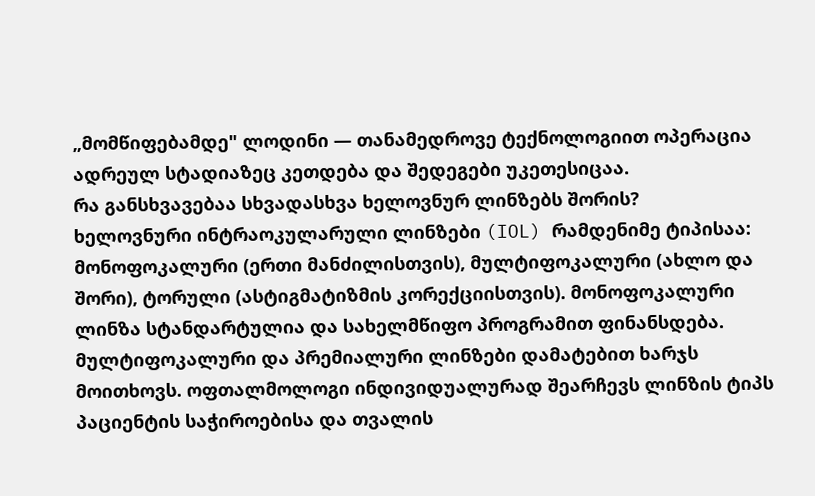„მომწიფებამდე" ლოდინი — თანამედროვე ტექნოლოგიით ოპერაცია ადრეულ სტადიაზეც კეთდება და შედეგები უკეთესიცაა.
რა განსხვავებაა სხვადასხვა ხელოვნურ ლინზებს შორის?
ხელოვნური ინტრაოკულარული ლინზები (IOL) რამდენიმე ტიპისაა: მონოფოკალური (ერთი მანძილისთვის), მულტიფოკალური (ახლო და შორი), ტორული (ასტიგმატიზმის კორექციისთვის). მონოფოკალური ლინზა სტანდარტულია და სახელმწიფო პროგრამით ფინანსდება. მულტიფოკალური და პრემიალური ლინზები დამატებით ხარჯს მოითხოვს. ოფთალმოლოგი ინდივიდუალურად შეარჩევს ლინზის ტიპს პაციენტის საჭიროებისა და თვალის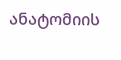ანატომიის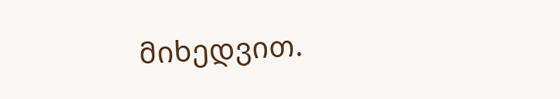მიხედვით.